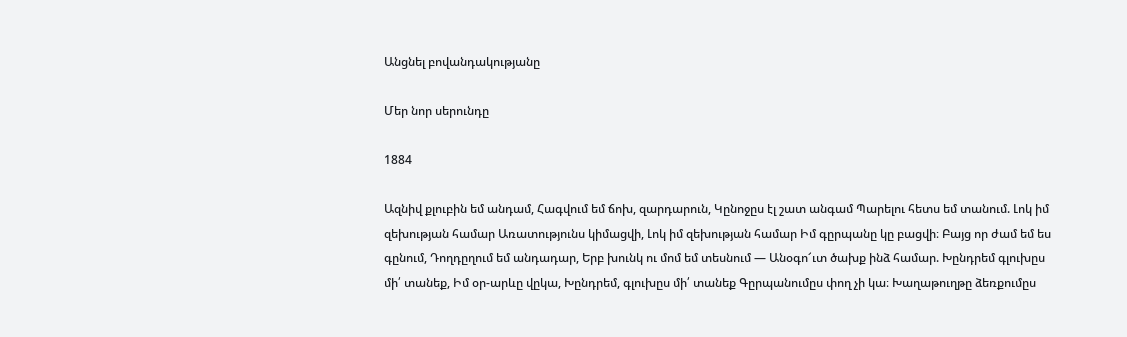Անցնել բովանդակությանը

Մեր նոր սերունդը

1884

Ազնիվ քլուբին եմ անդամ, Հագվում եմ ճոխ, զարդարուն, Կընոջըս էլ շատ անգամ Պարելու հետս եմ տանում. Լոկ իմ զեխության համար Առատությունս կիմացվի, Լոկ իմ զեխության համար Իմ գըրպանը կը բացվի։ Բայց որ ժամ եմ ես գընում, Դողդըղում եմ անդադար, Երբ խունկ ու մոմ եմ տեսնում — Անօգո՜ւտ ծախք ինձ համար. Խընդրեմ գլուխըս մի՛ տանեք, Իմ օր-արևը վըկա, Խընդրեմ, գլուխըս մի՛ տանեք Գըրպանումըս փող չի կա։ Խաղաթուղթը ձեռքումըս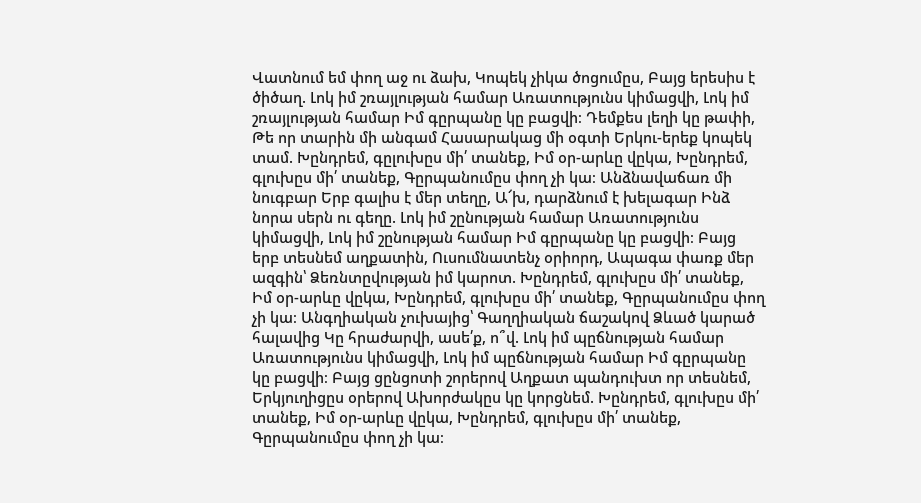Վատնում եմ փող աջ ու ձախ, Կոպեկ չիկա ծոցումըս, Բայց երեսիս է ծիծաղ. Լոկ իմ շռայլության համար Առատությունս կիմացվի, Լոկ իմ շռայլության համար Իմ գըրպանը կը բացվի։ Դեմքես լեղի կը թափի, Թե որ տարին մի անգամ Հասարակաց մի օգտի Երկու-երեք կոպեկ տամ. Խընդրեմ, գըլուխըս մի՛ տանեք, Իմ օր-արևը վըկա, Խընդրեմ, գլուխըս մի՛ տանեք, Գըրպանումըս փող չի կա։ Անձնավաճառ մի նուգբար Երբ գալիս է մեր տեղը, Ա՜խ, դարձնում է խելագար Ինձ նորա սերն ու գեղը. Լոկ իմ շընության համար Առատությունս կիմացվի, Լոկ իմ շընության համար Իմ գըրպանը կը բացվի։ Բայց երբ տեսնեմ աղքատին, Ուսումնատենչ օրիորդ, Ապագա փառք մեր ազգին՝ Ձեռնտըվության իմ կարոտ. Խընդրեմ, գլուխըս մի՛ տանեք, Իմ օր-արևը վըկա, Խընդրեմ, գլուխըս մի՛ տանեք, Գըրպանումըս փող չի կա։ Անգղիական չուխայից՝ Գաղղիական ճաշակով Ձևած կարած հալավից Կը հրաժարվի, ասե՛ք, ո՞վ. Լոկ իմ պըճնության համար Առատությունս կիմացվի, Լոկ իմ պըճնության համար Իմ գըրպանը կը բացվի։ Բայց ցընցոտի շորերով Աղքատ պանդուխտ որ տեսնեմ, Երկյուղիցըս օրերով Ախորժակըս կը կորցնեմ. Խընդրեմ, գլուխըս մի՛ տանեք, Իմ օր-արևը վըկա, Խընդրեմ, գլուխըս մի՛ տանեք, Գըրպանումըս փող չի կա։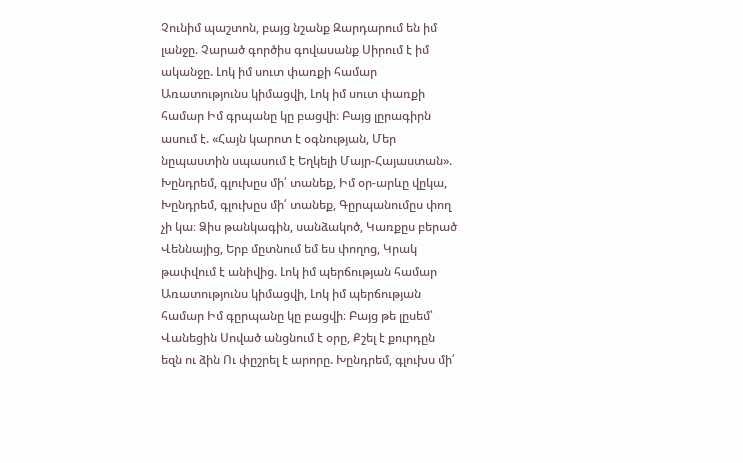Չունիմ պաշտոն, բայց նշանք Զարդարում են իմ լանջը. Չարած գործիս գովասանք Սիրում է իմ ականջը. Լոկ իմ սուտ փառքի համար Առատությունս կիմացվի, Լոկ իմ սուտ փառքի համար Իմ գրպանը կը բացվի։ Բայց լըրագիրն ասում է. «Հայն կարոտ է օգնության, Մեր նըպաստին սպասում է Եղկելի Մայր-Հայաստան». Խընդրեմ, գլուխըս մի՛ տանեք, Իմ օր-արևը վըկա, Խընդրեմ, գլուխըս մի՛ տանեք, Գըրպանումըս փող չի կա։ Ձիս թանկագին, սանձակոծ, Կառքըս բերած Վեննայից, Երբ մըտնում եմ ես փողոց, Կրակ թափվում է անիվից. Լոկ իմ պերճության համար Առատությունս կիմացվի, Լոկ իմ պերճության համար Իմ գըրպանը կը բացվի։ Բայց թե լըսեմ՝ Վանեցին Սոված անցնում է օրը, Քշել է քուրդըն եզն ու ձին Ու փըշրել է արորը. Խընդրեմ, գլուխս մի՛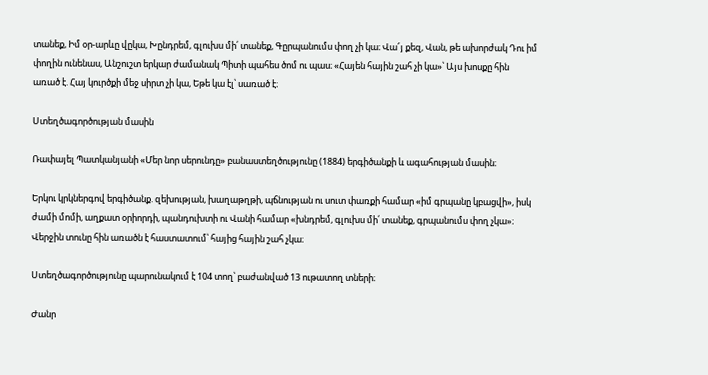տանեք, Իմ օր-արևը վըկա, Խընդրեմ, գլուխս մի՛ տանեք, Գըրպանումս փող չի կա։ Վա՜յ քեզ, Վան, թե ախորժակ Դու իմ փողին ունենաս, Անշուշտ երկար ժամանակ Պիտի պահես ծոմ ու պաս։ «Հայեն հային շահ չի կա»՝ Այս խոսքը հին առած է. Հայ կուրծքի մեջ սիրտ չի կա, Եթե կա էլ՝ սառած է։

Ստեղծագործության մասին

Ռափայել Պատկանյանի «Մեր նոր սերունդը» բանաստեղծությունը (1884) երգիծանքի և ագահության մասին։

Երկու կրկներգով երգիծանք. զեխության, խաղաթղթի, պճնության ու սուտ փառքի համար «իմ գրպանը կբացվի», իսկ ժամի մոմի, աղքատ օրիորդի, պանդուխտի ու Վանի համար «խնդրեմ, գլուխս մի՛ տանեք, գրպանումս փող չկա»։ Վերջին տունը հին առածն է հաստատում՝ հայից հային շահ չկա։

Ստեղծագործությունը պարունակում է 104 տող՝ բաժանված 13 ութատող տների։

Ժանր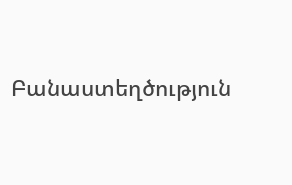Բանաստեղծություն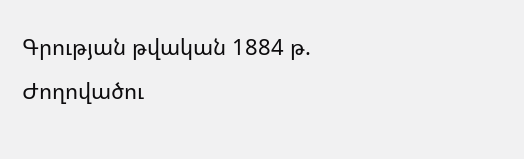Գրության թվական 1884 թ.
Ժողովածու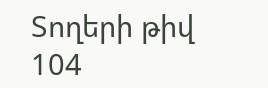Տողերի թիվ 104